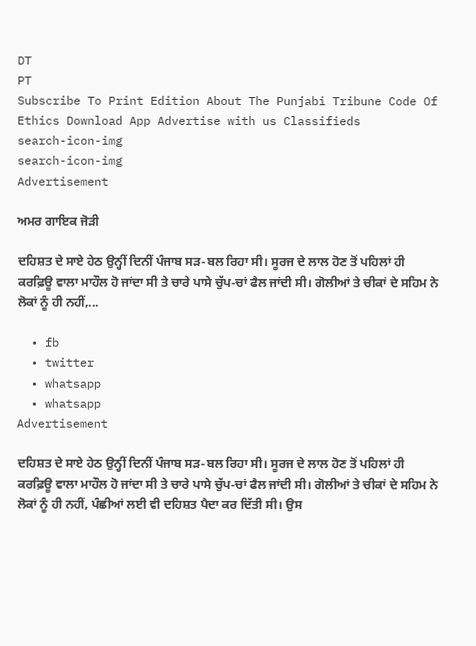DT
PT
Subscribe To Print Edition About The Punjabi Tribune Code Of Ethics Download App Advertise with us Classifieds
search-icon-img
search-icon-img
Advertisement

ਅਮਰ ਗਾਇਕ ਜੋੜੀ

ਦਹਿਸ਼ਤ ਦੇ ਸਾਏ ਹੇਠ ਉਨ੍ਹੀਂ ਦਿਨੀਂ ਪੰਜਾਬ ਸੜ-ਬਲ ਰਿਹਾ ਸੀ। ਸੂਰਜ ਦੇ ਲਾਲ ਹੋਣ ਤੋਂ ਪਹਿਲਾਂ ਹੀ ਕਰਫ਼ਿਊ ਵਾਲਾ ਮਾਹੌਲ ਹੋ ਜਾਂਦਾ ਸੀ ਤੇ ਚਾਰੇ ਪਾਸੇ ਚੁੱਪ-ਚਾਂ ਫੈਲ ਜਾਂਦੀ ਸੀ। ਗੋਲੀਆਂ ਤੇ ਚੀਕਾਂ ਦੇ ਸਹਿਮ ਨੇ ਲੋਕਾਂ ਨੂੰ ਹੀ ਨਹੀਂ,...

  • fb
  • twitter
  • whatsapp
  • whatsapp
Advertisement

ਦਹਿਸ਼ਤ ਦੇ ਸਾਏ ਹੇਠ ਉਨ੍ਹੀਂ ਦਿਨੀਂ ਪੰਜਾਬ ਸੜ-ਬਲ ਰਿਹਾ ਸੀ। ਸੂਰਜ ਦੇ ਲਾਲ ਹੋਣ ਤੋਂ ਪਹਿਲਾਂ ਹੀ ਕਰਫ਼ਿਊ ਵਾਲਾ ਮਾਹੌਲ ਹੋ ਜਾਂਦਾ ਸੀ ਤੇ ਚਾਰੇ ਪਾਸੇ ਚੁੱਪ-ਚਾਂ ਫੈਲ ਜਾਂਦੀ ਸੀ। ਗੋਲੀਆਂ ਤੇ ਚੀਕਾਂ ਦੇ ਸਹਿਮ ਨੇ ਲੋਕਾਂ ਨੂੰ ਹੀ ਨਹੀਂ, ਪੰਛੀਆਂ ਲਈ ਵੀ ਦਹਿਸ਼ਤ ਪੈਦਾ ਕਰ ਦਿੱਤੀ ਸੀ। ਉਸ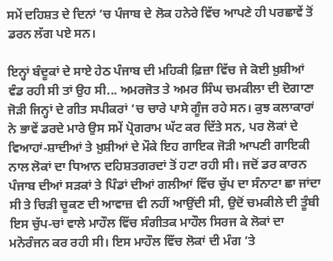ਸਮੇਂ ਦਹਿਸ਼ਤ ਦੇ ਦਿਨਾਂ ’ਚ ਪੰਜਾਬ ਦੇ ਲੋਕ ਹਨੇਰੇ ਵਿੱਚ ਆਪਣੇ ਹੀ ਪਰਛਾਵੇਂ ਤੋਂ ਡਰਨ ਲੱਗ ਪਏ ਸਨ।

ਇਨ੍ਹਾਂ ਬੰਦੂਕਾਂ ਦੇ ਸਾਏ ਹੇਠ ਪੰਜਾਬ ਦੀ ਮਹਿਕੀ ਫ਼ਿਜ਼ਾ ਵਿੱਚ ਜੇ ਕੋਈ ਖ਼ੁਸ਼ੀਆਂ ਵੰਡ ਰਹੀ ਸੀ ਤਾਂ ਉਹ ਸੀ... ਅਮਰਜੋਤ ਤੇ ਅਮਰ ਸਿੰਘ ਚਮਕੀਲਾ ਦੀ ਦੋਗਾਣਾ ਜੋੜੀ ਜਿਨ੍ਹਾਂ ਦੇ ਗੀਤ ਸਪੀਕਰਾਂ ’ਚ ਚਾਰੇ ਪਾਸੇ ਗੂੰਜ ਰਹੇ ਸਨ। ਕੁਝ ਕਲਾਕਾਰਾਂ ਨੇ ਭਾਵੇਂ ਡਰਦੇ ਮਾਰੇ ਉਸ ਸਮੇਂ ਪ੍ਰੋਗਰਾਮ ਘੱਟ ਕਰ ਦਿੱਤੇ ਸਨ, ਪਰ ਲੋਕਾਂ ਦੇ ਵਿਆਹਾਂ-ਸ਼ਾਦੀਆਂ ਤੇ ਖ਼ੁਸ਼ੀਆਂ ਦੇ ਮੌਕੇ ਇਹ ਗਾਇਕ ਜੋੜੀ ਆਪਣੀ ਗਾਇਕੀ ਨਾਲ ਲੋਕਾਂ ਦਾ ਧਿਆਨ ਦਹਿਸ਼ਤਗਰਦਾਂ ਤੋਂ ਹਟਾ ਰਹੀ ਸੀ। ਜਦੋਂ ਡਰ ਕਾਰਨ ਪੰਜਾਬ ਦੀਆਂ ਸੜਕਾਂ ਤੇ ਪਿੰਡਾਂ ਦੀਆਂ ਗਲੀਆਂ ਵਿੱਚ ਚੁੱਪ ਦਾ ਸੰਨਾਟਾ ਛਾ ਜਾਂਦਾ ਸੀ ਤੇ ਚਿੜੀ ਚੂਕਣ ਦੀ ਆਵਾਜ਼ ਵੀ ਨਹੀਂ ਆਉਂਦੀ ਸੀ, ਉਦੋਂ ਚਮਕੀਲੇ ਦੀ ਤੂੰਬੀ ਇਸ ਚੁੱਪ-ਚਾਂ ਵਾਲੇ ਮਾਹੌਲ ਵਿੱਚ ਸੰਗੀਤਕ ਮਾਹੌਲ ਸਿਰਜ ਕੇ ਲੋਕਾਂ ਦਾ ਮਨੋਰੰਜਨ ਕਰ ਰਹੀ ਸੀ। ਇਸ ਮਾਹੌਲ ਵਿੱਚ ਲੋਕਾਂ ਦੀ ਮੰਗ ’ਤੇ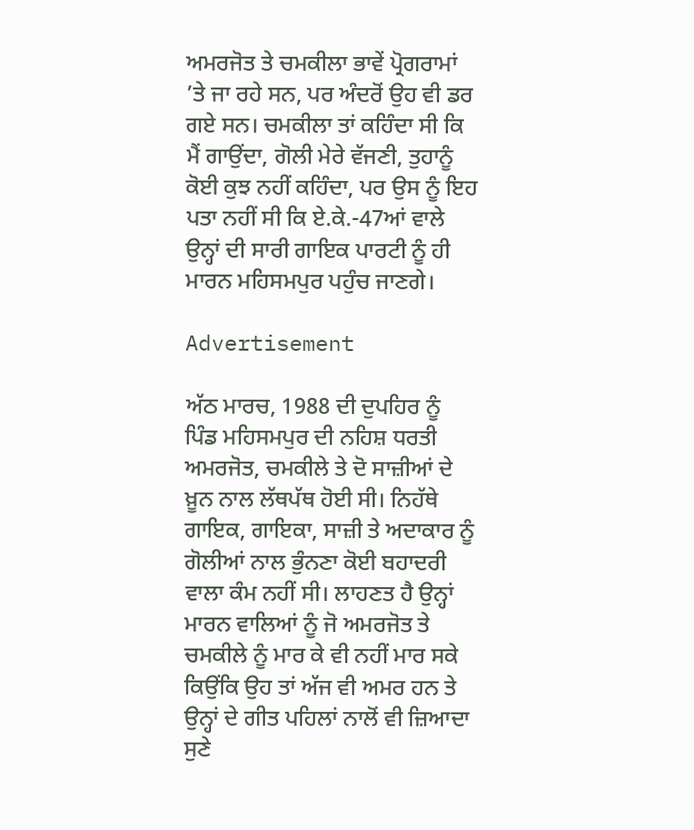ਅਮਰਜੋਤ ਤੇ ਚਮਕੀਲਾ ਭਾਵੇਂ ਪ੍ਰੋਗਰਾਮਾਂ ’ਤੇ ਜਾ ਰਹੇ ਸਨ, ਪਰ ਅੰਦਰੋਂ ਉਹ ਵੀ ਡਰ ਗਏ ਸਨ। ਚਮਕੀਲਾ ਤਾਂ ਕਹਿੰਦਾ ਸੀ ਕਿ ਮੈਂ ਗਾਉਂਦਾ, ਗੋਲੀ ਮੇਰੇ ਵੱਜਣੀ, ਤੁਹਾਨੂੰ ਕੋਈ ਕੁਝ ਨਹੀਂ ਕਹਿੰਦਾ, ਪਰ ਉਸ ਨੂੰ ਇਹ ਪਤਾ ਨਹੀਂ ਸੀ ਕਿ ਏ.ਕੇ.-47ਆਂ ਵਾਲੇ ਉਨ੍ਹਾਂ ਦੀ ਸਾਰੀ ਗਾਇਕ ਪਾਰਟੀ ਨੂੰ ਹੀ ਮਾਰਨ ਮਹਿਸਮਪੁਰ ਪਹੁੰਚ ਜਾਣਗੇ।

Advertisement

ਅੱਠ ਮਾਰਚ, 1988 ਦੀ ਦੁਪਹਿਰ ਨੂੰ ਪਿੰਡ ਮਹਿਸਮਪੁਰ ਦੀ ਨਹਿਸ਼ ਧਰਤੀ ਅਮਰਜੋਤ, ਚਮਕੀਲੇ ਤੇ ਦੋ ਸਾਜ਼ੀਆਂ ਦੇ ਖ਼ੂਨ ਨਾਲ ਲੱਥਪੱਥ ਹੋਈ ਸੀ। ਨਿਹੱਥੇ ਗਾਇਕ, ਗਾਇਕਾ, ਸਾਜ਼ੀ ਤੇ ਅਦਾਕਾਰ ਨੂੰ ਗੋਲੀਆਂ ਨਾਲ ਭੁੰਨਣਾ ਕੋਈ ਬਹਾਦਰੀ ਵਾਲਾ ਕੰਮ ਨਹੀਂ ਸੀ। ਲਾਹਣਤ ਹੈ ਉਨ੍ਹਾਂ ਮਾਰਨ ਵਾਲਿਆਂ ਨੂੰ ਜੋ ਅਮਰਜੋਤ ਤੇ ਚਮਕੀਲੇ ਨੂੰ ਮਾਰ ਕੇ ਵੀ ਨਹੀਂ ਮਾਰ ਸਕੇ ਕਿਉਂਕਿ ਉਹ ਤਾਂ ਅੱਜ ਵੀ ਅਮਰ ਹਨ ਤੇ ਉਨ੍ਹਾਂ ਦੇ ਗੀਤ ਪਹਿਲਾਂ ਨਾਲੋਂ ਵੀ ਜ਼ਿਆਦਾ ਸੁਣੇ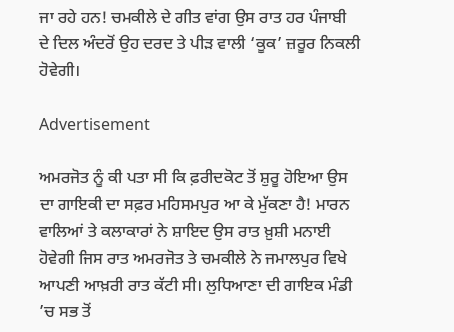ਜਾ ਰਹੇ ਹਨ! ਚਮਕੀਲੇ ਦੇ ਗੀਤ ਵਾਂਗ ਉਸ ਰਾਤ ਹਰ ਪੰਜਾਬੀ ਦੇ ਦਿਲ ਅੰਦਰੋਂ ਉਹ ਦਰਦ ਤੇ ਪੀੜ ਵਾਲੀ ‘ਕੂਕ’ ਜ਼ਰੂਰ ਨਿਕਲੀ ਹੋਵੇਗੀ।

Advertisement

ਅਮਰਜੋਤ ਨੂੰ ਕੀ ਪਤਾ ਸੀ ਕਿ ਫ਼ਰੀਦਕੋਟ ਤੋਂ ਸ਼ੁਰੂ ਹੋਇਆ ਉਸ ਦਾ ਗਾਇਕੀ ਦਾ ਸਫ਼ਰ ਮਹਿਸਮਪੁਰ ਆ ਕੇ ਮੁੱਕਣਾ ਹੈ! ਮਾਰਨ ਵਾਲਿਆਂ ਤੇ ਕਲਾਕਾਰਾਂ ਨੇ ਸ਼ਾਇਦ ਉਸ ਰਾਤ ਖ਼ੁਸ਼ੀ ਮਨਾਈ ਹੋਵੇਗੀ ਜਿਸ ਰਾਤ ਅਮਰਜੋਤ ਤੇ ਚਮਕੀਲੇ ਨੇ ਜਮਾਲਪੁਰ ਵਿਖੇ ਆਪਣੀ ਆਖ਼ਰੀ ਰਾਤ ਕੱਟੀ ਸੀ। ਲੁਧਿਆਣਾ ਦੀ ਗਾਇਕ ਮੰਡੀ ’ਚ ਸਭ ਤੋਂ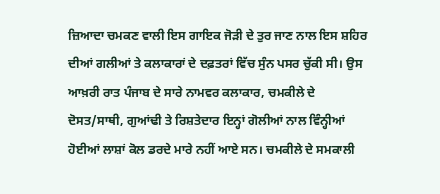ਜ਼ਿਆਦਾ ਚਮਕਣ ਵਾਲੀ ਇਸ ਗਾਇਕ ਜੋੜੀ ਦੇ ਤੁਰ ਜਾਣ ਨਾਲ ਇਸ ਸ਼ਹਿਰ ਦੀਆਂ ਗਲੀਆਂ ਤੇ ਕਲਾਕਾਰਾਂ ਦੇ ਦਫ਼ਤਰਾਂ ਵਿੱਚ ਸੁੰਨ ਪਸਰ ਚੁੱਕੀ ਸੀ। ਉਸ ਆਖ਼ਰੀ ਰਾਤ ਪੰਜਾਬ ਦੇ ਸਾਰੇ ਨਾਮਵਰ ਕਲਾਕਾਰ, ਚਮਕੀਲੇ ਦੇ ਦੋਸਤ/ਸਾਥੀ, ਗੁਆਂਢੀ ਤੇ ਰਿਸ਼ਤੇਦਾਰ ਇਨ੍ਹਾਂ ਗੋਲੀਆਂ ਨਾਲ ਵਿੰਨ੍ਹੀਆਂ ਹੋਈਆਂ ਲਾਸ਼ਾਂ ਕੋਲ ਡਰਦੇ ਮਾਰੇ ਨਹੀਂ ਆਏ ਸਨ। ਚਮਕੀਲੇ ਦੇ ਸਮਕਾਲੀ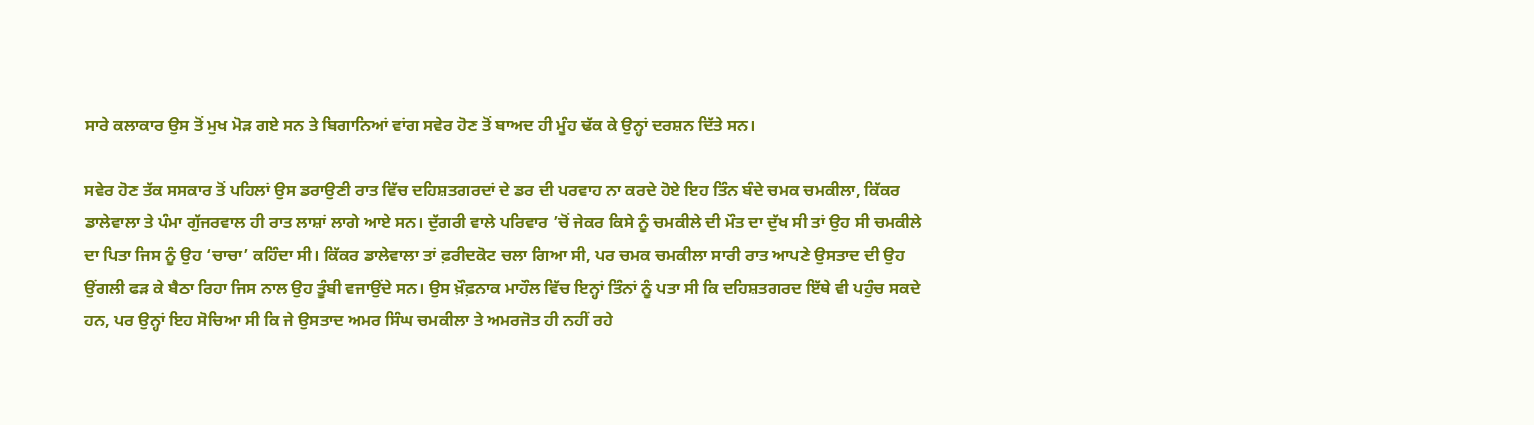ਸਾਰੇ ਕਲਾਕਾਰ ਉਸ ਤੋਂ ਮੁਖ ਮੋੜ ਗਏ ਸਨ ਤੇ ਬਿਗਾਨਿਆਂ ਵਾਂਗ ਸਵੇਰ ਹੋਣ ਤੋਂ ਬਾਅਦ ਹੀ ਮੂੰਹ ਢੱਕ ਕੇ ਉਨ੍ਹਾਂ ਦਰਸ਼ਨ ਦਿੱਤੇ ਸਨ।

ਸਵੇਰ ਹੋਣ ਤੱਕ ਸਸਕਾਰ ਤੋਂ ਪਹਿਲਾਂ ਉਸ ਡਰਾਉਣੀ ਰਾਤ ਵਿੱਚ ਦਹਿਸ਼ਤਗਰਦਾਂ ਦੇ ਡਰ ਦੀ ਪਰਵਾਹ ਨਾ ਕਰਦੇ ਹੋਏ ਇਹ ਤਿੰਨ ਬੰਦੇ ਚਮਕ ਚਮਕੀਲਾ, ਕਿੱਕਰ ਡਾਲੇਵਾਲਾ ਤੇ ਪੰਮਾ ਗੁੱਜਰਵਾਲ ਹੀ ਰਾਤ ਲਾਸ਼ਾਂ ਲਾਗੇ ਆਏ ਸਨ। ਦੁੱਗਰੀ ਵਾਲੇ ਪਰਿਵਾਰ ’ਚੋਂ ਜੇਕਰ ਕਿਸੇ ਨੂੰ ਚਮਕੀਲੇ ਦੀ ਮੌਤ ਦਾ ਦੁੱਖ ਸੀ ਤਾਂ ਉਹ ਸੀ ਚਮਕੀਲੇ ਦਾ ਪਿਤਾ ਜਿਸ ਨੂੰ ਉਹ ‘ਚਾਚਾ’ ਕਹਿੰਦਾ ਸੀ। ਕਿੱਕਰ ਡਾਲੇਵਾਲਾ ਤਾਂ ਫ਼ਰੀਦਕੋਟ ਚਲਾ ਗਿਆ ਸੀ, ਪਰ ਚਮਕ ਚਮਕੀਲਾ ਸਾਰੀ ਰਾਤ ਆਪਣੇ ਉਸਤਾਦ ਦੀ ਉਹ ਉਂਗਲੀ ਫੜ ਕੇ ਬੈਠਾ ਰਿਹਾ ਜਿਸ ਨਾਲ ਉਹ ਤੂੰਬੀ ਵਜਾਉਂਦੇ ਸਨ। ਉਸ ਖ਼ੌਫ਼ਨਾਕ ਮਾਹੌਲ ਵਿੱਚ ਇਨ੍ਹਾਂ ਤਿੰਨਾਂ ਨੂੰ ਪਤਾ ਸੀ ਕਿ ਦਹਿਸ਼ਤਗਰਦ ਇੱਥੇ ਵੀ ਪਹੁੰਚ ਸਕਦੇ ਹਨ, ਪਰ ਉਨ੍ਹਾਂ ਇਹ ਸੋਚਿਆ ਸੀ ਕਿ ਜੇ ਉਸਤਾਦ ਅਮਰ ਸਿੰਘ ਚਮਕੀਲਾ ਤੇ ਅਮਰਜੋਤ ਹੀ ਨਹੀਂ ਰਹੇ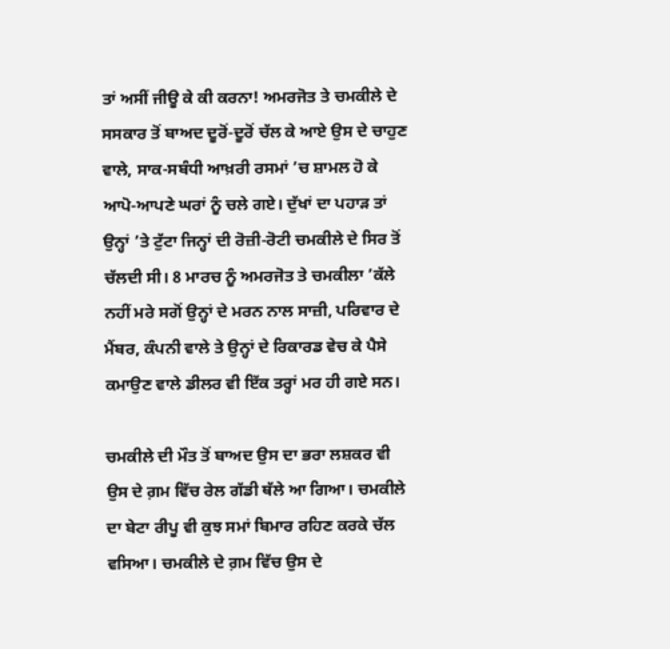ਤਾਂ ਅਸੀਂ ਜੀਊ ਕੇ ਕੀ ਕਰਨਾ! ਅਮਰਜੋਤ ਤੇ ਚਮਕੀਲੇ ਦੇ ਸਸਕਾਰ ਤੋਂ ਬਾਅਦ ਦੂਰੋਂ-ਦੂਰੋਂ ਚੱਲ ਕੇ ਆਏ ਉਸ ਦੇ ਚਾਹੁਣ ਵਾਲੇ, ਸਾਕ-ਸਬੰਧੀ ਆਖ਼ਰੀ ਰਸਮਾਂ ’ਚ ਸ਼ਾਮਲ ਹੋ ਕੇ ਆਪੋ-ਆਪਣੇ ਘਰਾਂ ਨੂੰ ਚਲੇ ਗਏ। ਦੁੱਖਾਂ ਦਾ ਪਹਾੜ ਤਾਂ ਉਨ੍ਹਾਂ ’ਤੇ ਟੁੱਟਾ ਜਿਨ੍ਹਾਂ ਦੀ ਰੋਜ਼ੀ-ਰੋਟੀ ਚਮਕੀਲੇ ਦੇ ਸਿਰ ਤੋਂ ਚੱਲਦੀ ਸੀ। 8 ਮਾਰਚ ਨੂੰ ਅਮਰਜੋਤ ਤੇ ਚਮਕੀਲਾ ’ਕੱਲੇ ਨਹੀਂ ਮਰੇ ਸਗੋਂ ਉਨ੍ਹਾਂ ਦੇ ਮਰਨ ਨਾਲ ਸਾਜ਼ੀ, ਪਰਿਵਾਰ ਦੇ ਮੈਂਬਰ, ਕੰਪਨੀ ਵਾਲੇ ਤੇ ਉਨ੍ਹਾਂ ਦੇ ਰਿਕਾਰਡ ਵੇਚ ਕੇ ਪੈਸੇ ਕਮਾਉਣ ਵਾਲੇ ਡੀਲਰ ਵੀ ਇੱਕ ਤਰ੍ਹਾਂ ਮਰ ਹੀ ਗਏ ਸਨ।

ਚਮਕੀਲੇ ਦੀ ਮੌਤ ਤੋਂ ਬਾਅਦ ਉਸ ਦਾ ਭਰਾ ਲਸ਼ਕਰ ਵੀ ਉਸ ਦੇ ਗ਼ਮ ਵਿੱਚ ਰੇਲ ਗੱਡੀ ਥੱਲੇ ਆ ਗਿਆ। ਚਮਕੀਲੇ ਦਾ ਬੇਟਾ ਰੀਪੂ ਵੀ ਕੁਝ ਸਮਾਂ ਬਿਮਾਰ ਰਹਿਣ ਕਰਕੇ ਚੱਲ ਵਸਿਆ। ਚਮਕੀਲੇ ਦੇ ਗ਼ਮ ਵਿੱਚ ਉਸ ਦੇ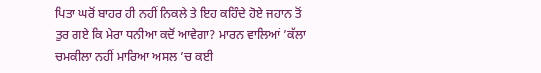ਪਿਤਾ ਘਰੋਂ ਬਾਹਰ ਹੀ ਨਹੀਂ ਨਿਕਲੇ ਤੇ ਇਹ ਕਹਿੰਦੇ ਹੋਏ ਜਹਾਨ ਤੋਂ ਤੁਰ ਗਏ ਕਿ ਮੇਰਾ ਧਨੀਆ ਕਦੋਂ ਆਵੇਗਾ? ਮਾਰਨ ਵਾਲਿਆਂ ’ਕੱਲਾ ਚਮਕੀਲਾ ਨਹੀਂ ਮਾਰਿਆ ਅਸਲ ’ਚ ਕਈ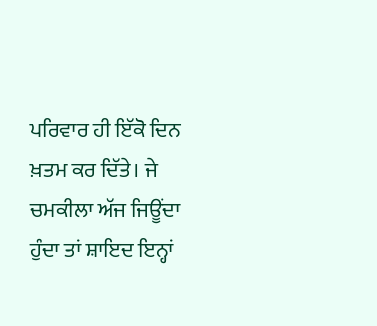ਪਰਿਵਾਰ ਹੀ ਇੱਕੋ ਦਿਨ ਖ਼ਤਮ ਕਰ ਦਿੱਤੇ। ਜੇ ਚਮਕੀਲਾ ਅੱਜ ਜਿਊਂਦਾ ਹੁੰਦਾ ਤਾਂ ਸ਼ਾਇਦ ਇਨ੍ਹਾਂ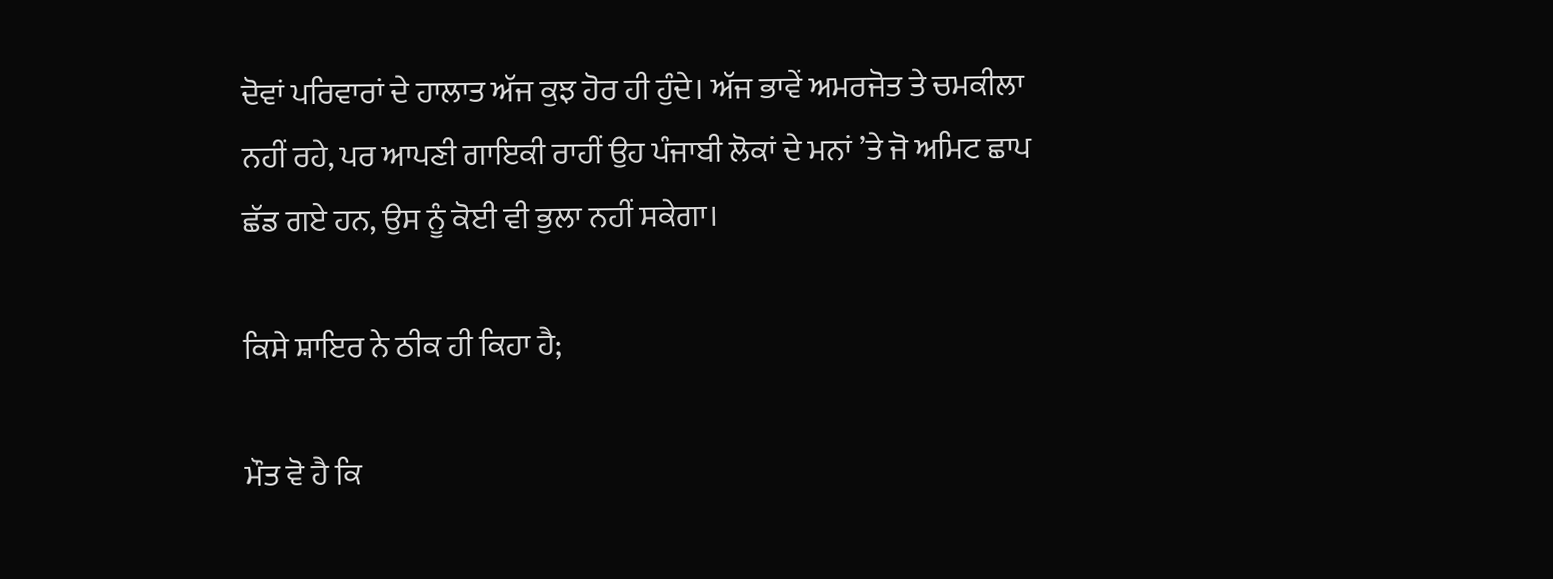ਦੋਵਾਂ ਪਰਿਵਾਰਾਂ ਦੇ ਹਾਲਾਤ ਅੱਜ ਕੁਝ ਹੋਰ ਹੀ ਹੁੰਦੇ। ਅੱਜ ਭਾਵੇਂ ਅਮਰਜੋਤ ਤੇ ਚਮਕੀਲਾ ਨਹੀਂ ਰਹੇ, ਪਰ ਆਪਣੀ ਗਾਇਕੀ ਰਾਹੀਂ ਉਹ ਪੰਜਾਬੀ ਲੋਕਾਂ ਦੇ ਮਨਾਂ ’ਤੇ ਜੋ ਅਮਿਟ ਛਾਪ ਛੱਡ ਗਏ ਹਨ, ਉਸ ਨੂੰ ਕੋਈ ਵੀ ਭੁਲਾ ਨਹੀਂ ਸਕੇਗਾ।

ਕਿਸੇ ਸ਼ਾਇਰ ਨੇ ਠੀਕ ਹੀ ਕਿਹਾ ਹੈ;

ਮੌਤ ਵੋ ਹੈ ਕਿ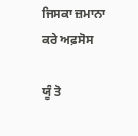ਜਿਸਕਾ ਜ਼ਮਾਨਾ ਕਰੇ ਅਫ਼ਸੋਸ

ਯੂੰ ਤੋ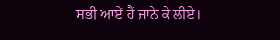ਸਭੀ ਆਏਂ ਹੈਂ ਜਾਨੇ ਕੇ ਲੀਏ।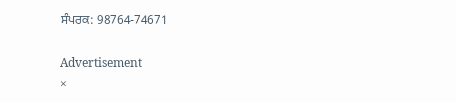ਸੰਪਰਕ: 98764-74671

Advertisement
×